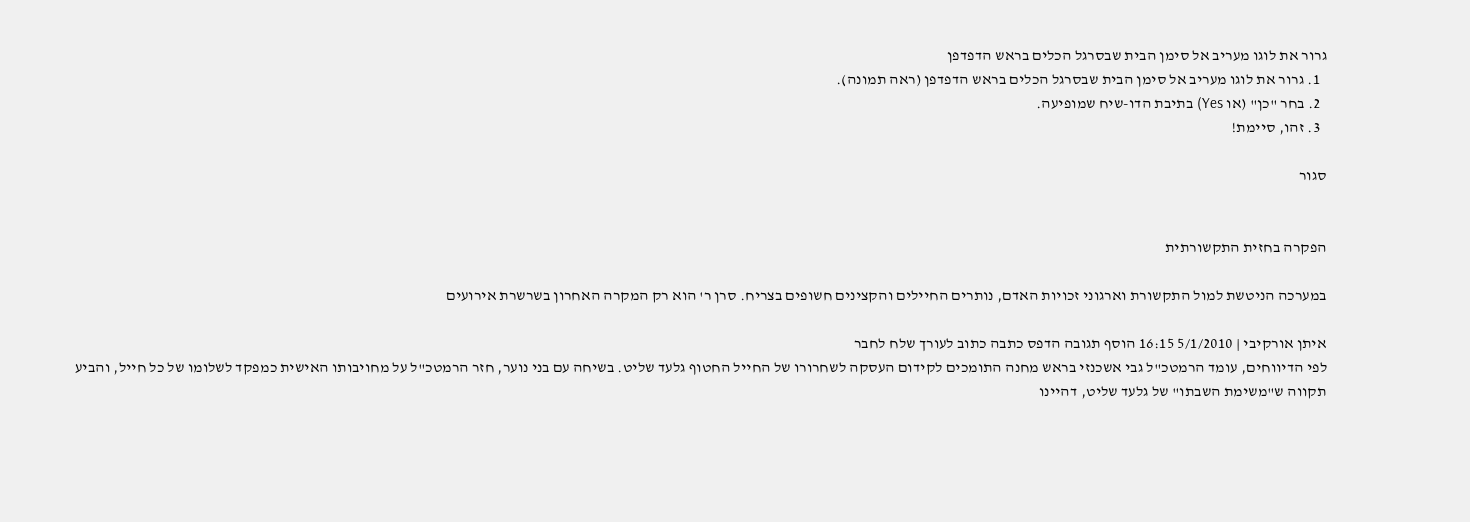גרור את לוגו מעריב אל סימן הבית שבסרגל הכלים בראש הדפדפן
  1. גרור את לוגו מעריב אל סימן הבית שבסרגל הכלים בראש הדפדפן (ראה תמונה).
  2. בחר "כן" (או Yes) בתיבת הדו-שיח שמופיעה.
  3. זהו, סיימת!

סגור


הפקרה בחזית התקשורתית

במערכה הניטשת למול התקשורת וארגוני זכויות האדם, נותרים החיילים והקצינים חשופים בצריח. סרן ר' הוא רק המקרה האחרון בשרשרת אירועים

איתן אורקיבי | 5/1/2010 16:15 הוסף תגובה הדפס כתבה כתוב לעורך שלח לחבר
לפי הדיווחים, עומד הרמטכ"ל גבי אשכנזי בראש מחנה התומכים לקידום העסקה לשחרורו של החייל החטוף גלעד שליט. בשיחה עם בני נוער, חזר הרמטכ"ל על מחויבותו האישית כמפקד לשלומו של כל חייל, והביע תקווה ש"משימת השבתו" של גלעד שליט, דהיינו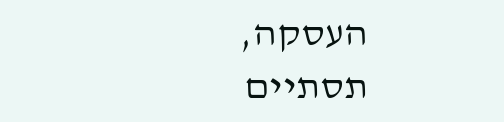העסקה, תסתיים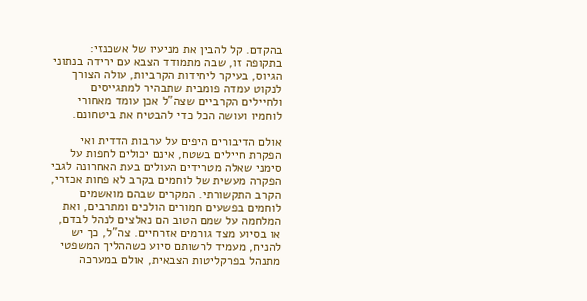בהקדם. קל להבין את מניעיו של אשכנזי: בתקופה זו, שבה מתמודד הצבא עם ירידה בנתוני הגיוס, בעיקר ליחידות הקרביות, עולה הצורך לנקוט עמדה פומבית שתבהיר למתגייסים ולחיילים הקרביים שצה"ל אכן עומד מאחורי לוחמיו ועושה הכל כדי להבטיח את ביטחונם.

אולם הדיבורים היפים על ערבות הדדית ואי הפקרת חיילים בשטח, אינם יכולים לחפות על סימני שאלה מטרידים העולים בעת האחרונה לגבי הפקרה מעשית של לוחמים בקרב לא פחות אכזרי, הקרב התקשורתי. המקרים שבהם מואשמים לוחמים בפשעים חמורים הולכים ומתרבים, ואת המלחמה על שמם הטוב הם נאלצים לנהל לבדם, או בסיוע מצד גורמים אזרחיים. צה"ל, כך יש להניח, מעמיד לרשותם סיוע כשההליך המשפטי מתנהל בפרקליטות הצבאית, אולם במערכה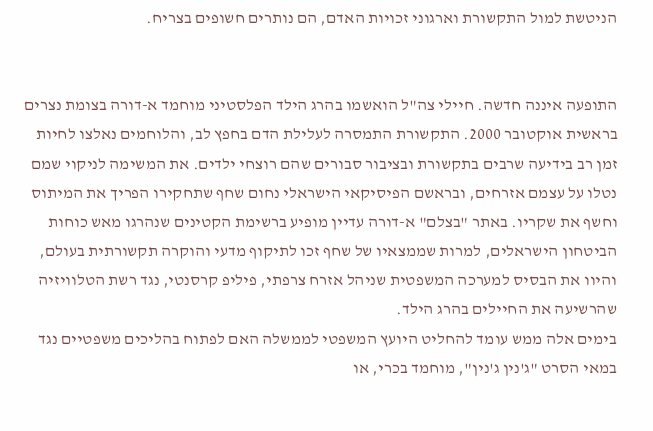הניטשת למול התקשורת וארגוני זכויות האדם, הם נותרים חשופים בצריח.


התופעה איננה חדשה. חיילי צה"ל הואשמו בהרג הילד הפלסטיני מוחמד א-דורה בצומת נצרים בראשית אוקטובר 2000. התקשורת התמסרה לעלילת הדם בחפץ לב, והלוחמים נאלצו לחיות זמן רב בידיעה שרבים בתקשורת ובציבור סבורים שהם רוצחי ילדים. את המשימה לניקוי שמם נטלו על עצמם אזרחים, ובראשם הפיסיקאי הישראלי נחום שחף שתחקירו הפריך את המיתוס וחשף את שקריו. באתר "בצלם" א-דורה עדיין מופיע ברשימת הקטינים שנהרגו מאש כוחות הביטחון הישראלים, למרות שממצאיו של שחף זכו לתיקוף מדעי והוקרה תקשורתית בעולם, והיוו את הבסיס למערכה המשפטית שניהל אזרח צרפתי, פיליפ קרסנטי, נגד רשת הטלוויזיה שהרשיעה את החיילים בהרג הילד.
בימים אלה ממש עומד להחליט היועץ המשפטי לממשלה האם לפתוח בהליכים משפטיים נגד במאי הסרט "ג'נין ג'נין", מוחמד בכרי, או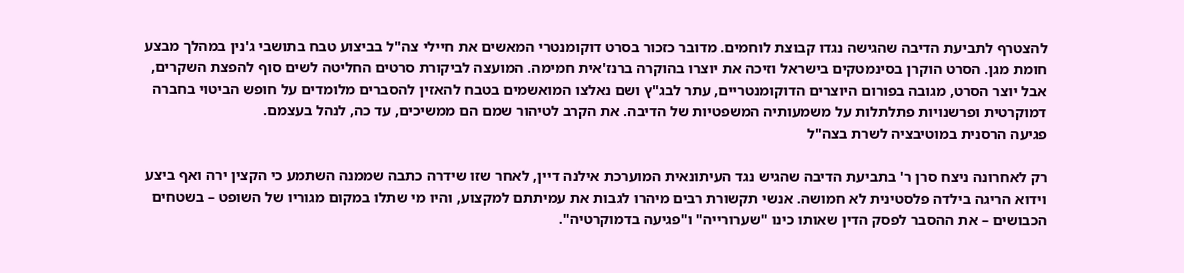להצטרף לתביעת הדיבה שהגישה נגדו קבוצת לוחמים. מדובר כזכור בסרט דוקומנטרי המאשים את חיילי צה"ל בביצוע טבח בתושבי ג'נין במהלך מבצע חומת מגן. הסרט הוקרן בסינמטקים בישראל וזיכה את יוצרו בהוקרה ברנז'אית חמימה. המועצה לביקורת סרטים החליטה לשים סוף להפצת השקרים, אבל יוצר הסרט, מגובה בפורום היוצרים הדוקומנטריים, עתר לבג"ץ ושם נאלצו המואשמים בטבח להאזין להסברים מלומדים על חופש הביטוי בחברה דמוקרטית ופרשנויות פתלתלות על משמעותיה המשפטיות של הדיבה. את הקרב לטיהור שמם הם ממשיכים, עד כה, לנהל בעצמם.
פגיעה הרסנית במוטיבציה לשרת בצה"ל

רק לאחרונה ניצח סרן ר' בתביעת הדיבה שהגיש נגד העיתונאית המוערכת אילנה דיין, לאחר שזו שידרה כתבה שממנה השתמע כי הקצין ירה ואף ביצע וידוא הריגה בילדה פלסטינית לא חמושה. אנשי תקשורת רבים מיהרו לגבות את עמיתתם למקצוע, והיו מי שתלו במקום מגוריו של השופט – בשטחים הכבושים – את ההסבר לפסק הדין שאותו כינו "שערורייה" ו"פגיעה בדמוקרטיה".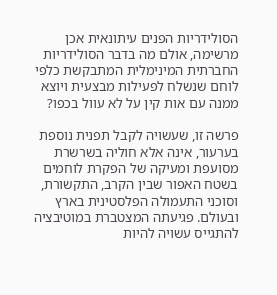הסולידריות הפנים עיתונאית אכן מרשימה, אולם מה בדבר הסולידריות החברתית המינימלית המתבקשת כלפי לוחם שנשלח לפעילות מבצעית ויוצא ממנה עם אות קין על לא עוול בכפו?

פרשה זו, שעשויה לקבל תפנית נוספת בערעור, אינה אלא חוליה בשרשרת מסועפת ומעיקה של הפקרת לוחמים בשטח האפור שבין הקרב, התקשורת, וסוכני התעמולה הפלסטינית בארץ ובעולם. פגיעתה המצטברת במוטיבציה להתגייס עשויה להיות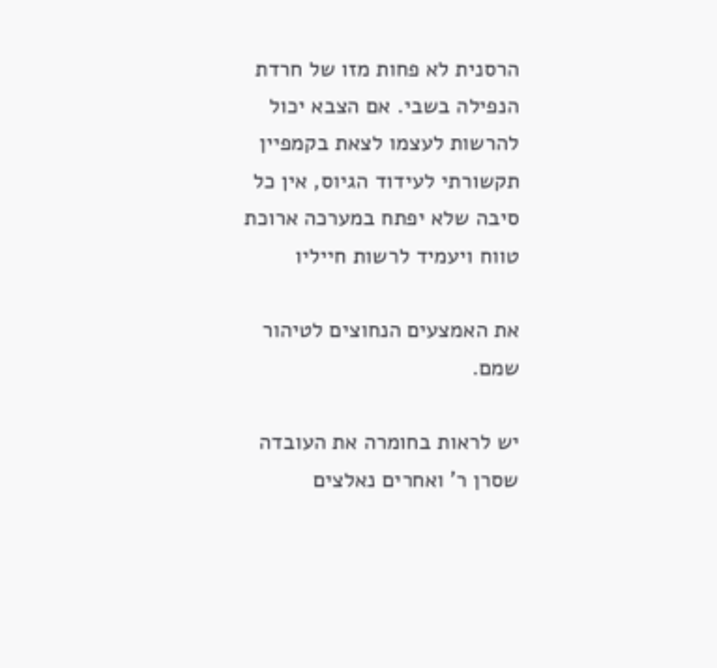הרסנית לא פחות מזו של חרדת הנפילה בשבי. אם הצבא יכול להרשות לעצמו לצאת בקמפיין תקשורתי לעידוד הגיוס, אין כל סיבה שלא יפתח במערכה ארוכת טווח ויעמיד לרשות חייליו

את האמצעים הנחוצים לטיהור שמם.

יש לראות בחומרה את העובדה שסרן ר' ואחרים נאלצים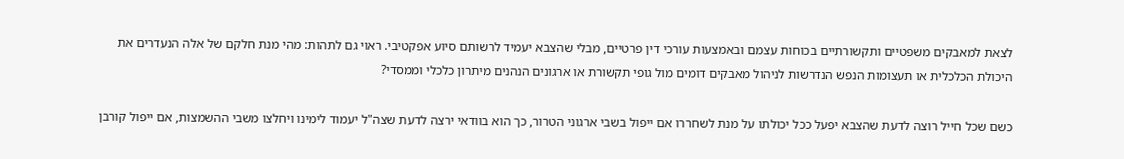לצאת למאבקים משפטיים ותקשורתיים בכוחות עצמם ובאמצעות עורכי דין פרטיים, מבלי שהצבא יעמיד לרשותם סיוע אפקטיבי. ראוי גם לתהות: מהי מנת חלקם של אלה הנעדרים את היכולת הכלכלית או תעצומות הנפש הנדרשות לניהול מאבקים דומים מול גופי תקשורת או ארגונים הנהנים מיתרון כלכלי וממסדי?

כשם שכל חייל רוצה לדעת שהצבא יפעל ככל יכולתו על מנת לשחררו אם ייפול בשבי ארגוני הטרור, כך הוא בוודאי ירצה לדעת שצה"ל יעמוד לימינו ויחלצו משבי ההשמצות, אם ייפול קורבן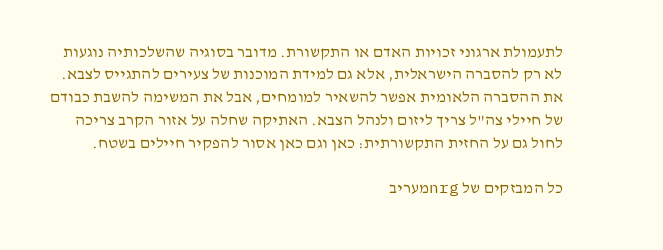לתעמולת ארגוני זכויות האדם או התקשורת. מדובר בסוגיה שהשלכותיה נוגעות לא רק להסברה הישראלית, אלא גם למידת המוכנות של צעירים להתגייס לצבא. את ההסברה הלאומית אפשר להשאיר למומחים, אבל את המשימה להשבת כבודם של חיילי צה"ל צריך ליזום ולנהל הצבא. האתיקה שחלה על אזור הקרב צריכה לחול גם על החזית התקשורתית: כאן וגם כאן אסור להפקיר חיילים בשטח.

כל המבזקים של nrgמעריב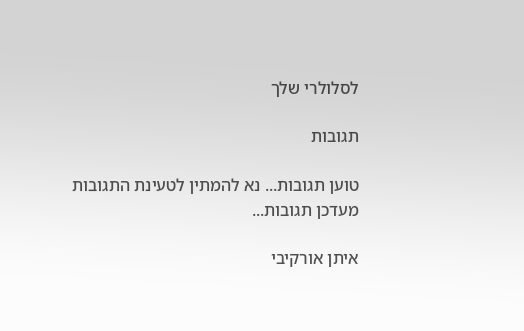לסלולרי שלך

תגובות

טוען תגובות... נא להמתין לטעינת התגובות
מעדכן תגובות...

איתן אורקיבי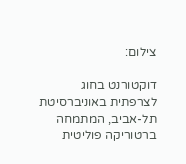צילום:

דוקטורנט בחוג לצרפתית באוניברסיטת תל-אביב, המתמחה ברטוריקה פוליטית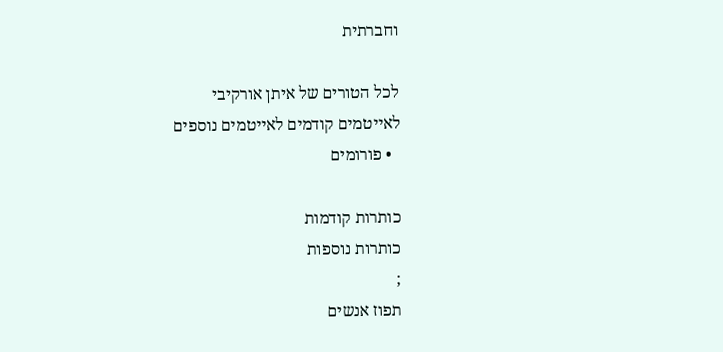וחברתית

לכל הטורים של איתן אורקיבי
לאייטמים קודמים לאייטמים נוספים
  • פורומים

כותרות קודמות
כותרות נוספות
;
תפוז אנשים